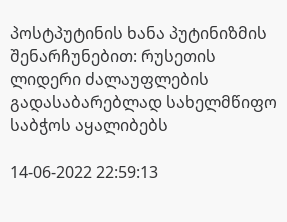პოსტპუტინის ხანა პუტინიზმის შენარჩუნებით: რუსეთის ლიდერი ძალაუფლების გადასაბარებლად სახელმწიფო საბჭოს აყალიბებს

14-06-2022 22:59:13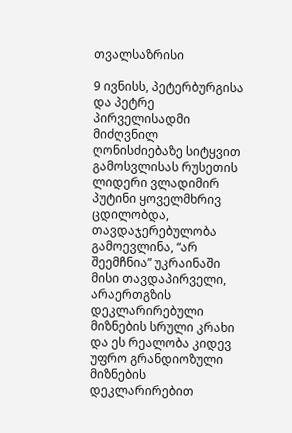თვალსაზრისი

9 ივნისს, პეტერბურგისა და პეტრე პირველისადმი მიძღვნილ ღონისძიებაზე სიტყვით გამოსვლისას რუსეთის ლიდერი ვლადიმირ პუტინი ყოველმხრივ ცდილობდა, თავდაჯერებულობა გამოევლინა, “არ შეემჩნია” უკრაინაში მისი თავდაპირველი, არაერთგზის დეკლარირებული მიზნების სრული კრახი და ეს რეალობა კიდევ უფრო გრანდიოზული მიზნების დეკლარირებით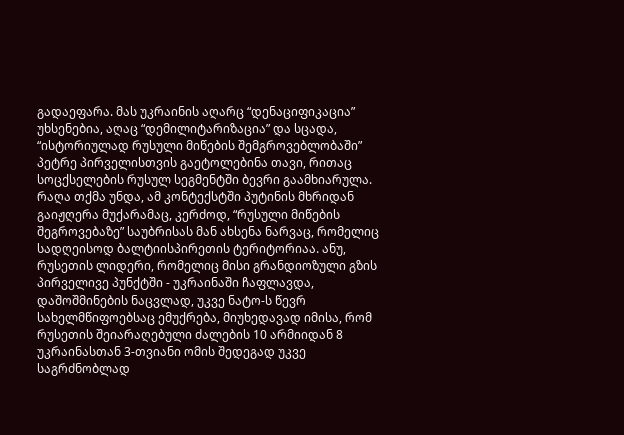გადაეფარა. მას უკრაინის აღარც “დენაციფიკაცია” უხსენებია, აღაც “დემილიტარიზაცია” და სცადა, “ისტორიულად რუსული მიწების შემგროვებლობაში” პეტრე პირველისთვის გაეტოლებინა თავი, რითაც სოცქსელების რუსულ სეგმენტში ბევრი გაამხიარულა. რაღა თქმა უნდა, ამ კონტექსტში პუტინის მხრიდან გაიჟღერა მუქარამაც, კერძოდ, “რუსული მიწების შეგროვებაზე” საუბრისას მან ახსენა ნარვაც, რომელიც სადღეისოდ ბალტიისპირეთის ტერიტორიაა. ანუ, რუსეთის ლიდერი, რომელიც მისი გრანდიოზული გზის პირველივე პუნქტში - უკრაინაში ჩაფლავდა, დაშოშმინების ნაცვლად, უკვე ნატო-ს წევრ სახელმწიფოებსაც ემუქრება, მიუხედავად იმისა, რომ რუსეთის შეიარაღებული ძალების 10 არმიიდან 8 უკრაინასთან 3-თვიანი ომის შედეგად უკვე საგრძნობლად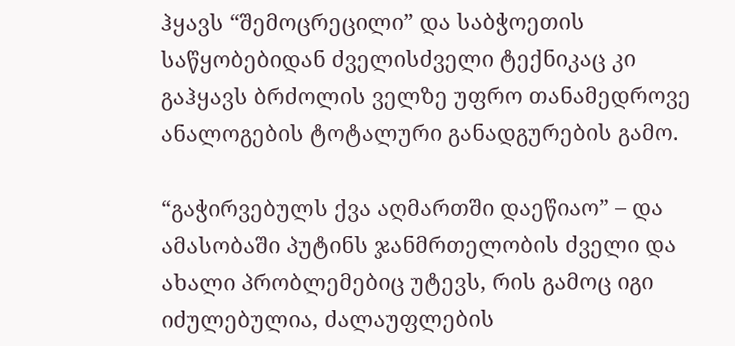ჰყავს “შემოცრეცილი” და საბჭოეთის საწყობებიდან ძველისძველი ტექნიკაც კი გაჰყავს ბრძოლის ველზე უფრო თანამედროვე ანალოგების ტოტალური განადგურების გამო.

“გაჭირვებულს ქვა აღმართში დაეწიაო” – და ამასობაში პუტინს ჯანმრთელობის ძველი და ახალი პრობლემებიც უტევს, რის გამოც იგი იძულებულია, ძალაუფლების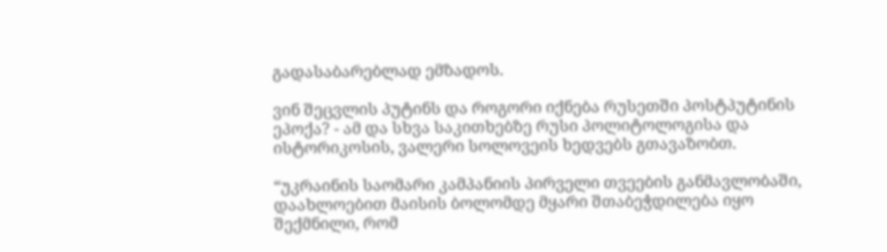გადასაბარებლად ემზადოს.

ვინ შეცვლის პუტინს და როგორი იქნება რუსეთში პოსტპუტინის ეპოქა? - ამ და სხვა საკითხებზე რუსი პოლიტოლოგისა და ისტორიკოსის, ვალერი სოლოვეის ხედვებს გთავაზობთ.

“უკრაინის საომარი კამპანიის პირველი თვეების განმავლობაში, დაახლოებით მაისის ბოლომდე მყარი შთაბეჭდილება იყო შექმნილი, რომ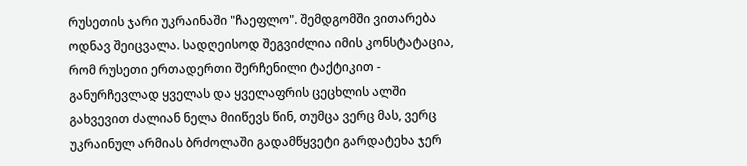რუსეთის ჯარი უკრაინაში "ჩაეფლო". შემდგომში ვითარება ოდნავ შეიცვალა. სადღეისოდ შეგვიძლია იმის კონსტატაცია, რომ რუსეთი ერთადერთი შერჩენილი ტაქტიკით - განურჩევლად ყველას და ყველაფრის ცეცხლის ალში გახვევით ძალიან ნელა მიიწევს წინ, თუმცა ვერც მას, ვერც უკრაინულ არმიას ბრძოლაში გადამწყვეტი გარდატეხა ჯერ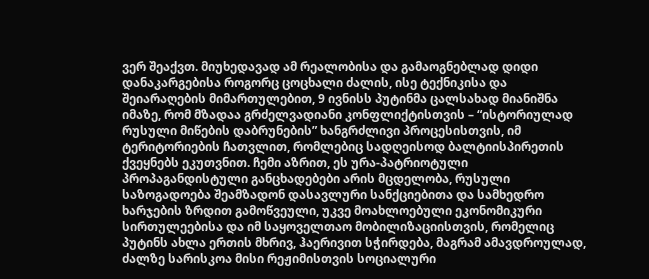ვერ შეაქვთ. მიუხედავად ამ რეალობისა და გამაოგნებლად დიდი დანაკარგებისა როგორც ცოცხალი ძალის, ისე ტექნიკისა და შეიარაღების მიმართულებით, 9 ივნისს პუტინმა ცალსახად მიანიშნა იმაზე, რომ მზადაა გრძელვადიანი კონფლიქტისთვის – “ისტორიულად რუსული მიწების დაბრუნების” ხანგრძლივი პროცესისთვის, იმ ტერიტორიების ჩათვლით, რომლებიც სადღეისოდ ბალტიისპირეთის ქვეყნებს ეკუთვნით. ჩემი აზრით, ეს ურა-პატრიოტული პროპაგანდისტული განცხადებები არის მცდელობა, რუსული საზოგადოება შეამზადონ დასავლური სანქციებითა და სამხედრო ხარჯების ზრდით გამოწვეული, უკვე მოახლოებული ეკონომიკური სირთულეებისა და იმ საყოველთაო მობილიზაციისთვის, რომელიც პუტინს ახლა ერთის მხრივ, ჰაერივით სჭირდება, მაგრამ ამავდროულად, ძალზე სარისკოა მისი რეჟიმისთვის სოციალური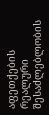აფეთქების რეალური შესაძლებლობის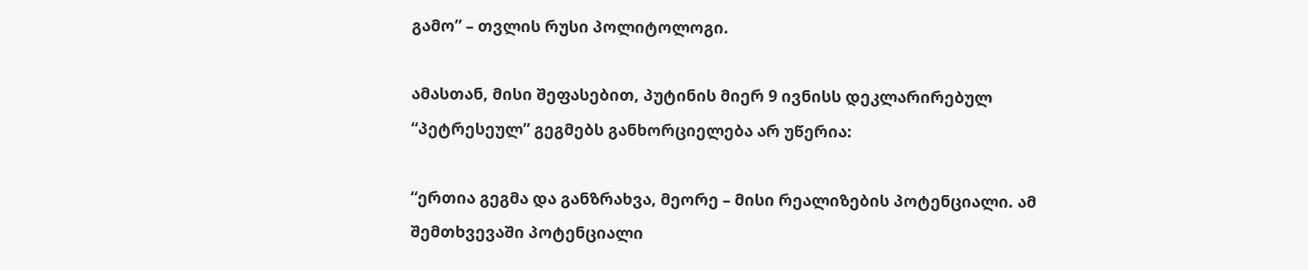გამო” – თვლის რუსი პოლიტოლოგი.

ამასთან, მისი შეფასებით, პუტინის მიერ 9 ივნისს დეკლარირებულ “პეტრესეულ” გეგმებს განხორციელება არ უწერია:

“ერთია გეგმა და განზრახვა, მეორე – მისი რეალიზების პოტენციალი. ამ შემთხვევაში პოტენციალი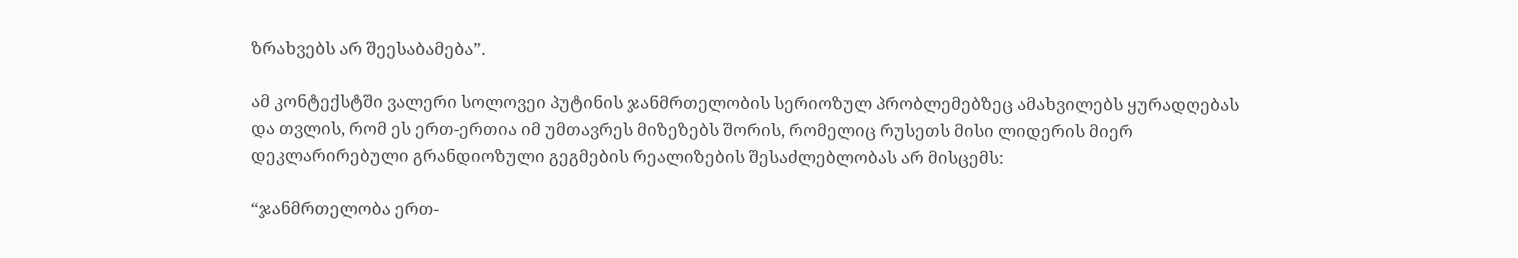ზრახვებს არ შეესაბამება”.

ამ კონტექსტში ვალერი სოლოვეი პუტინის ჯანმრთელობის სერიოზულ პრობლემებზეც ამახვილებს ყურადღებას და თვლის, რომ ეს ერთ-ერთია იმ უმთავრეს მიზეზებს შორის, რომელიც რუსეთს მისი ლიდერის მიერ დეკლარირებული გრანდიოზული გეგმების რეალიზების შესაძლებლობას არ მისცემს:

“ჯანმრთელობა ერთ-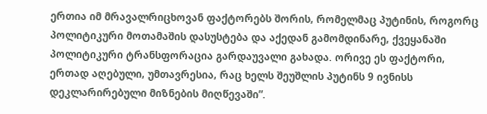ერთია იმ მრავალრიცხოვან ფაქტორებს შორის, რომელმაც პუტინის, როგორც პოლიტიკური მოთამაშის დასუსტება და აქედან გამომდინარე, ქვეყანაში პოლიტიკური ტრანსფორაცია გარდაუვალი გახადა. ორივე ეს ფაქტორი, ერთად აღებული, უმთავრესია, რაც ხელს შეუშლის პუტინს 9 ივნისს დეკლარირებული მიზნების მიღწევაში”.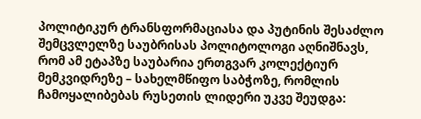პოლიტიკურ ტრანსფორმაციასა და პუტინის შესაძლო შემცვლელზე საუბრისას პოლიტოლოგი აღნიშნავს, რომ ამ ეტაპზე საუბარია ერთგვარ კოლექტიურ მემკვიდრეზე – სახელმწიფო საბჭოზე, რომლის ჩამოყალიბებას რუსეთის ლიდერი უკვე შეუდგა: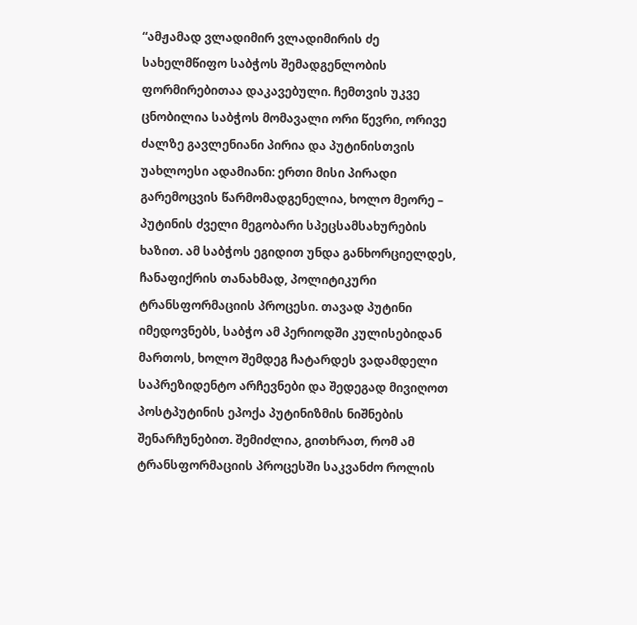“ამჟამად ვლადიმირ ვლადიმირის ძე სახელმწიფო საბჭოს შემადგენლობის ფორმირებითაა დაკავებული. ჩემთვის უკვე ცნობილია საბჭოს მომავალი ორი წევრი, ორივე ძალზე გავლენიანი პირია და პუტინისთვის უახლოესი ადამიანი: ერთი მისი პირადი გარემოცვის წარმომადგენელია, ხოლო მეორე – პუტინის ძველი მეგობარი სპეცსამსახურების ხაზით. ამ საბჭოს ეგიდით უნდა განხორციელდეს, ჩანაფიქრის თანახმად, პოლიტიკური ტრანსფორმაციის პროცესი. თავად პუტინი იმედოვნებს, საბჭო ამ პერიოდში კულისებიდან მართოს, ხოლო შემდეგ ჩატარდეს ვადამდელი საპრეზიდენტო არჩევნები და შედეგად მივიღოთ პოსტპუტინის ეპოქა პუტინიზმის ნიშნების შენარჩუნებით. შემიძლია, გითხრათ, რომ ამ ტრანსფორმაციის პროცესში საკვანძო როლის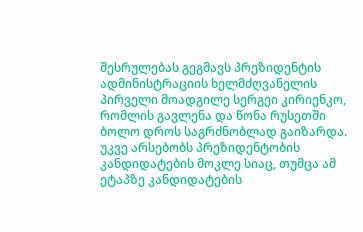შესრულებას გეგმავს პრეზიდენტის ადმინისტრაციის ხელმძღვანელის პირველი მოადგილე სერგეი კირიენკო, რომლის გავლენა და წონა რუსეთში ბოლო დროს საგრძნობლად გაიზარდა. უკვე არსებობს პრეზიდენტობის კანდიდატების მოკლე სიაც, თუმცა ამ ეტაპზე კანდიდატების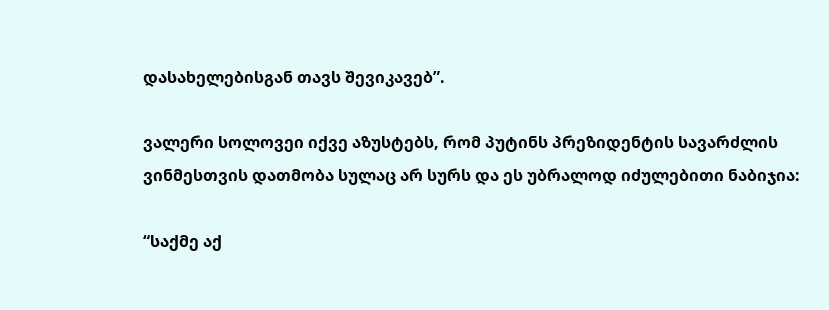დასახელებისგან თავს შევიკავებ”.

ვალერი სოლოვეი იქვე აზუსტებს, რომ პუტინს პრეზიდენტის სავარძლის ვინმესთვის დათმობა სულაც არ სურს და ეს უბრალოდ იძულებითი ნაბიჯია:

“საქმე აქ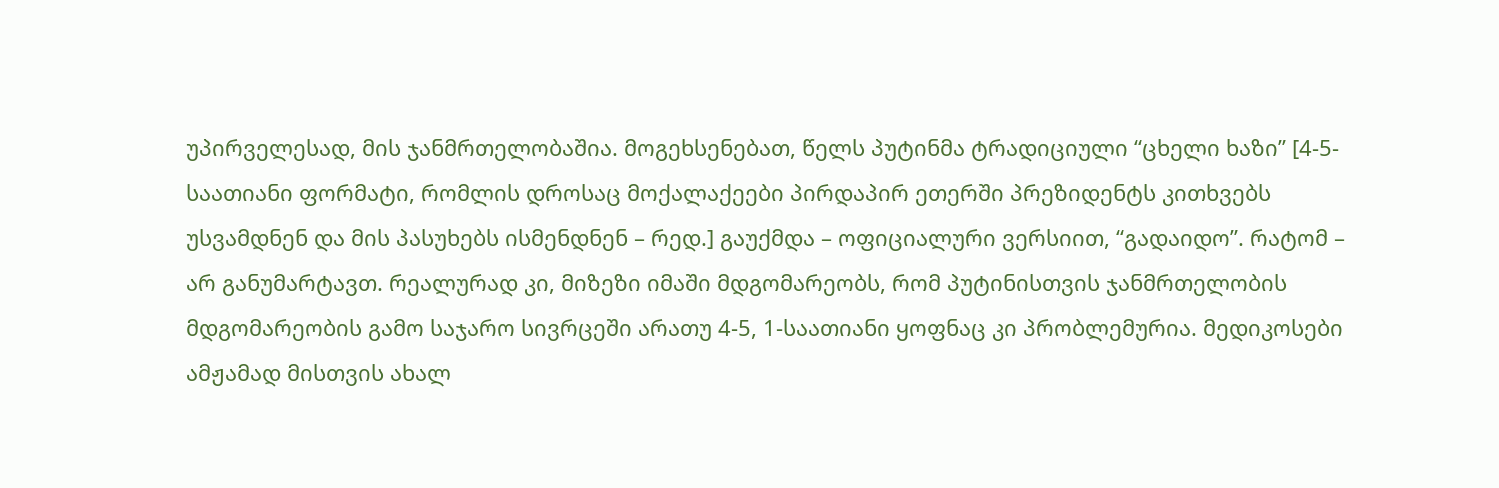უპირველესად, მის ჯანმრთელობაშია. მოგეხსენებათ, წელს პუტინმა ტრადიციული “ცხელი ხაზი” [4-5-საათიანი ფორმატი, რომლის დროსაც მოქალაქეები პირდაპირ ეთერში პრეზიდენტს კითხვებს უსვამდნენ და მის პასუხებს ისმენდნენ – რედ.] გაუქმდა – ოფიციალური ვერსიით, “გადაიდო”. რატომ – არ განუმარტავთ. რეალურად კი, მიზეზი იმაში მდგომარეობს, რომ პუტინისთვის ჯანმრთელობის მდგომარეობის გამო საჯარო სივრცეში არათუ 4-5, 1-საათიანი ყოფნაც კი პრობლემურია. მედიკოსები ამჟამად მისთვის ახალ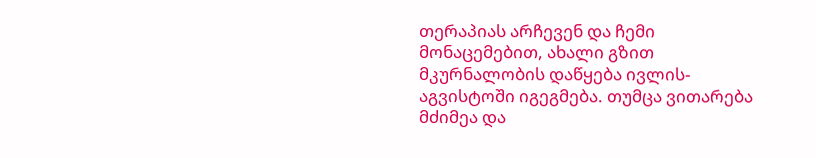თერაპიას არჩევენ და ჩემი მონაცემებით, ახალი გზით მკურნალობის დაწყება ივლის-აგვისტოში იგეგმება. თუმცა ვითარება მძიმეა და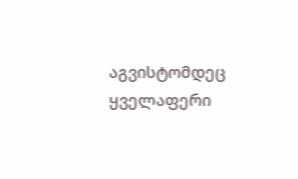აგვისტომდეც ყველაფერი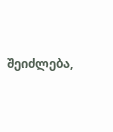შეიძლება,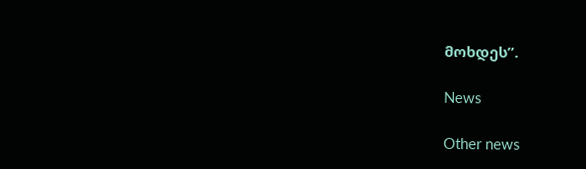მოხდეს”.

News

Other news